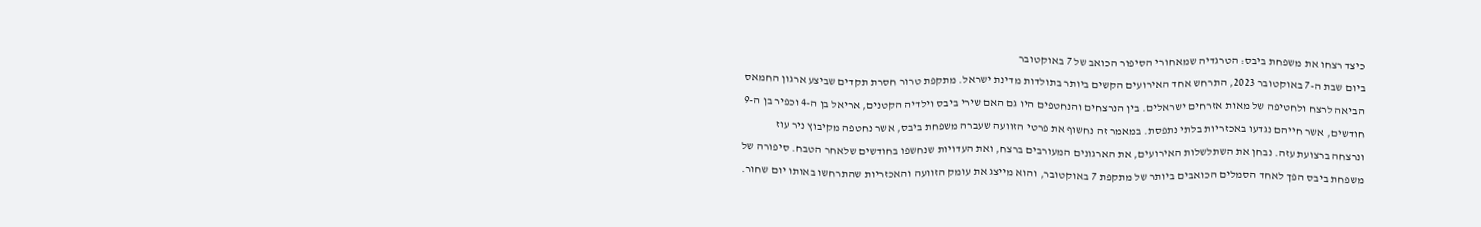כיצד רצחו את משפחת ביבס: הטרגדיה שמאחורי הסיפור הכואב של 7 באוקטובר
ביום שבת ה-7 באוקטובר 2023, התרחש אחד האירועים הקשים ביותר בתולדות מדינת ישראל. מתקפת טרור חסרת תקדים שביצע ארגון החמאס הביאה לרצח ולחטיפה של מאות אזרחים ישראלים. בין הנרצחים והנחטפים היו גם האם שירי ביבס וילדיה הקטנים, אריאל בן ה-4 וכפיר בן ה-9 חודשים, אשר חייהם נגדעו באכזריות בלתי נתפסת. במאמר זה נחשוף את פרטי הזוועה שעברה משפחת ביבס, אשר נחטפה מקיבוץ ניר עוז ונרצחה ברצועת עזה. נבחן את השתלשלות האירועים, את הארגונים המעורבים ברצח, ואת העדויות שנחשפו בחודשים שלאחר הטבח. סיפורה של משפחת ביבס הפך לאחד הסמלים הכואבים ביותר של מתקפת 7 באוקטובר, והוא מייצג את עומק הזוועה והאכזריות שהתרחשו באותו יום שחור.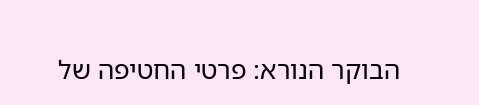הבוקר הנורא: פרטי החטיפה של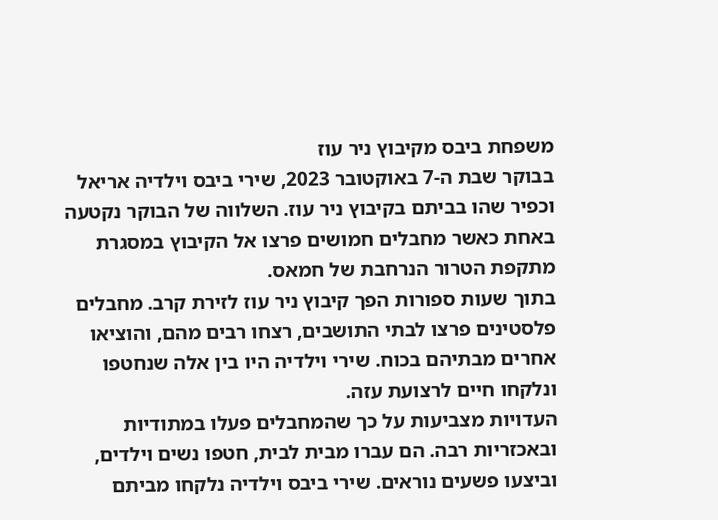משפחת ביבס מקיבוץ ניר עוז
בבוקר שבת ה-7 באוקטובר 2023, שירי ביבס וילדיה אריאל וכפיר שהו בביתם בקיבוץ ניר עוז. השלווה של הבוקר נקטעה באחת כאשר מחבלים חמושים פרצו אל הקיבוץ במסגרת מתקפת הטרור הנרחבת של חמאס.
בתוך שעות ספורות הפך קיבוץ ניר עוז לזירת קרב. מחבלים פלסטינים פרצו לבתי התושבים, רצחו רבים מהם, והוציאו אחרים מבתיהם בכוח. שירי וילדיה היו בין אלה שנחטפו ונלקחו חיים לרצועת עזה.
העדויות מצביעות על כך שהמחבלים פעלו במתודיות ובאכזריות רבה. הם עברו מבית לבית, חטפו נשים וילדים, וביצעו פשעים נוראים. שירי ביבס וילדיה נלקחו מביתם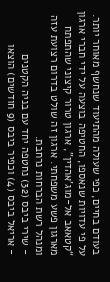בעודם בחיים, כפי שעולה מהתיעוד שנחשף מאוחר יותר.
על פי עדויות שנאספו, החטיפה בוצעה על ידי חברי ארגון “קטאאב אל-מוג’אהדין”, ארגון טרור קיצוני שהתפתח מארגון פשע משפחתי. ארגון זה שולט בדרום רצועת עזה ומנהל רשת הברחות נרחבת.
- שירי ביבס (32) נחטפה יחד עם בניה הקטנים
- אריאל ביבס (4) וכפיר ביבס (9 חודשים) הוצאו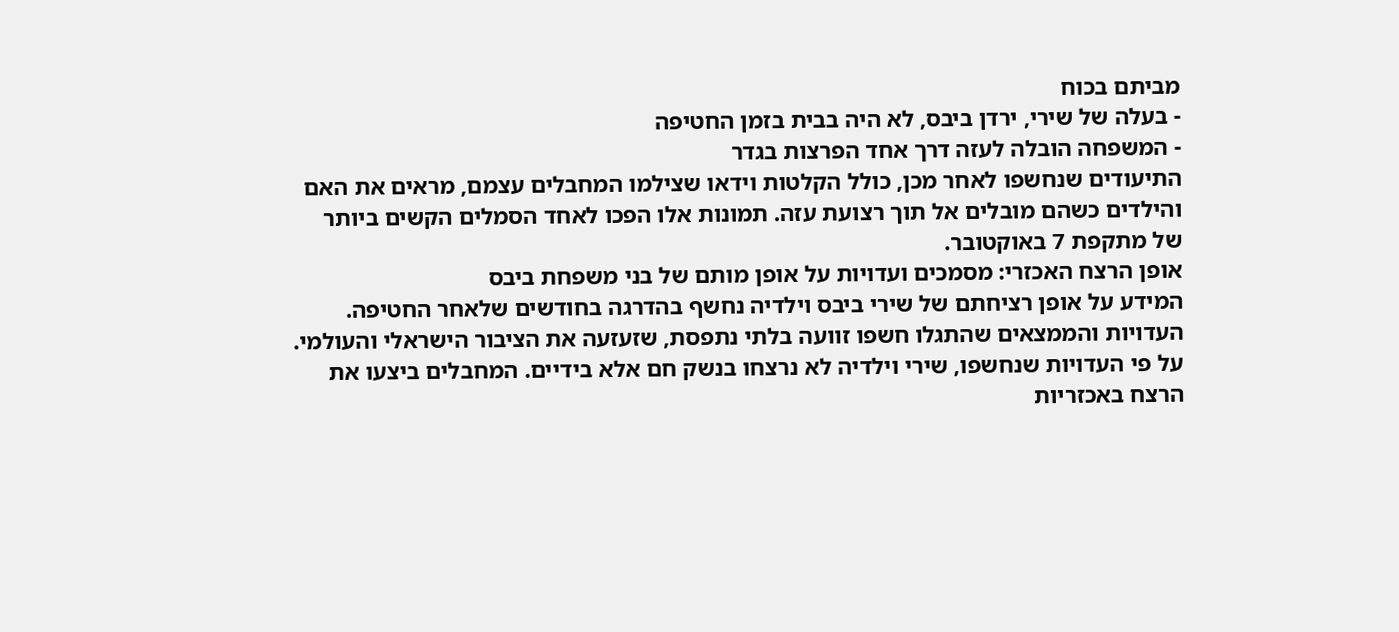מביתם בכוח
- בעלה של שירי, ירדן ביבס, לא היה בבית בזמן החטיפה
- המשפחה הובלה לעזה דרך אחד הפרצות בגדר
התיעודים שנחשפו לאחר מכן, כולל הקלטות וידאו שצילמו המחבלים עצמם, מראים את האם והילדים כשהם מובלים אל תוך רצועת עזה. תמונות אלו הפכו לאחד הסמלים הקשים ביותר של מתקפת 7 באוקטובר.
אופן הרצח האכזרי: מסמכים ועדויות על אופן מותם של בני משפחת ביבס
המידע על אופן רציחתם של שירי ביבס וילדיה נחשף בהדרגה בחודשים שלאחר החטיפה. העדויות והממצאים שהתגלו חשפו זוועה בלתי נתפסת, שזעזעה את הציבור הישראלי והעולמי.
על פי העדויות שנחשפו, שירי וילדיה לא נרצחו בנשק חם אלא בידיים. המחבלים ביצעו את הרצח באכזריות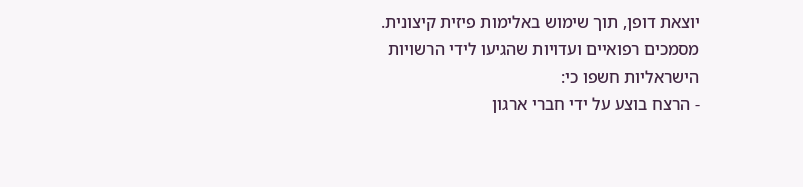יוצאת דופן, תוך שימוש באלימות פיזית קיצונית.
מסמכים רפואיים ועדויות שהגיעו לידי הרשויות הישראליות חשפו כי:
- הרצח בוצע על ידי חברי ארגון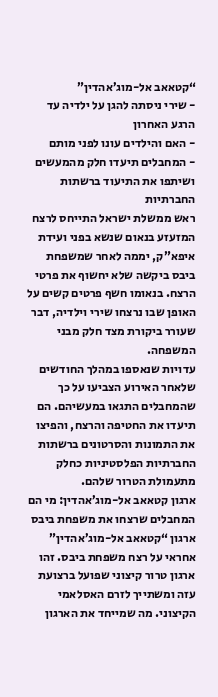“קטאאב אל-מוג’אהדין”
- שירי ניסתה להגן על ילדיה עד הרגע האחרון
- האם והילדים עונו לפני מותם
- המחבלים תיעדו חלק מהמעשים ושיתפו את התיעוד ברשתות החברתיות
ראש ממשלת ישראל התייחס לרצח המזעזע בנאום שנשא בפני ועידת איפא”ק, יממה לאחר שמשפחת ביבס ביקשה שלא יחשוף את פרטי הרצח. בנאומו חשף פרטים קשים על האופן שבו נרצחו שירי וילדיה, דבר שעורר ביקורת מצד חלק מבני המשפחה.
עדויות שנאספו במהלך החודשים שלאחר האירוע הצביעו על כך שהמחבלים התגאו במעשיהם. הם תיעדו את החטיפה והרצח, והפיצו את התמונות והסרטונים ברשתות החברתיות הפלסטיניות כחלק מתעמולת הטרור שלהם.
ארגון קטאאב אל-מוג’אהדין: מי הם המחבלים שרצחו את משפחת ביבס
ארגון “קטאאב אל-מוג’אהדין” אחראי על רצח משפחת ביבס. זהו ארגון טרור קיצוני שפועל ברצועת עזה ומשתייך לזרם האסלאמי הקיצוני. מה שמייחד את הארגון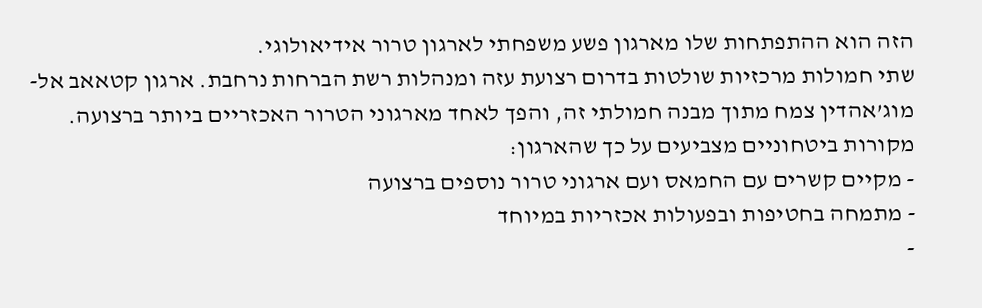הזה הוא ההתפתחות שלו מארגון פשע משפחתי לארגון טרור אידיאולוגי.
שתי חמולות מרכזיות שולטות בדרום רצועת עזה ומנהלות רשת הברחות נרחבת. ארגון קטאאב אל-מוג’אהדין צמח מתוך מבנה חמולתי זה, והפך לאחד מארגוני הטרור האכזריים ביותר ברצועה.
מקורות ביטחוניים מצביעים על כך שהארגון:
- מקיים קשרים עם החמאס ועם ארגוני טרור נוספים ברצועה
- מתמחה בחטיפות ובפעולות אכזריות במיוחד
-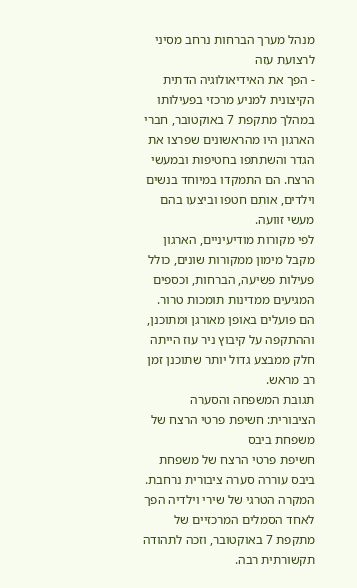מנהל מערך הברחות נרחב מסיני לרצועת עזה
- הפך את האידיאולוגיה הדתית הקיצונית למניע מרכזי בפעילותו
במהלך מתקפת 7 באוקטובר, חברי הארגון היו מהראשונים שפרצו את הגדר והשתתפו בחטיפות ובמעשי הרצח. הם התמקדו במיוחד בנשים וילדים, אותם חטפו וביצעו בהם מעשי זוועה.
לפי מקורות מודיעיניים, הארגון מקבל מימון ממקורות שונים, כולל פעילות פשיעה, הברחות, וכספים המגיעים ממדינות תומכות טרור. הם פועלים באופן מאורגן ומתוכנן, וההתקפה על קיבוץ ניר עוז הייתה חלק ממבצע גדול יותר שתוכנן זמן רב מראש.
תגובת המשפחה והסערה הציבורית: חשיפת פרטי הרצח של משפחת ביבס
חשיפת פרטי הרצח של משפחת ביבס עוררה סערה ציבורית נרחבת. המקרה הטרגי של שירי וילדיה הפך לאחד הסמלים המרכזיים של מתקפת 7 באוקטובר, וזכה לתהודה תקשורתית רבה.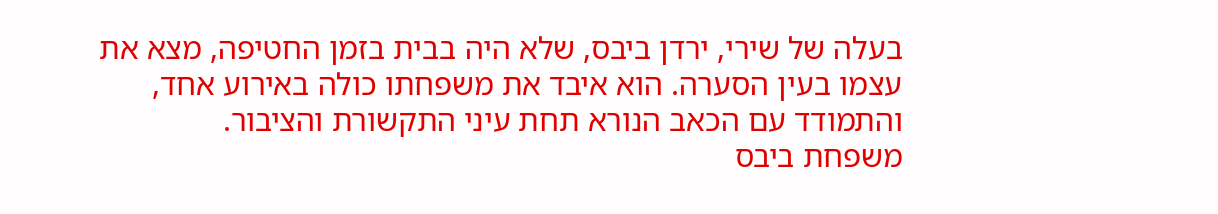בעלה של שירי, ירדן ביבס, שלא היה בבית בזמן החטיפה, מצא את עצמו בעין הסערה. הוא איבד את משפחתו כולה באירוע אחד, והתמודד עם הכאב הנורא תחת עיני התקשורת והציבור.
משפחת ביבס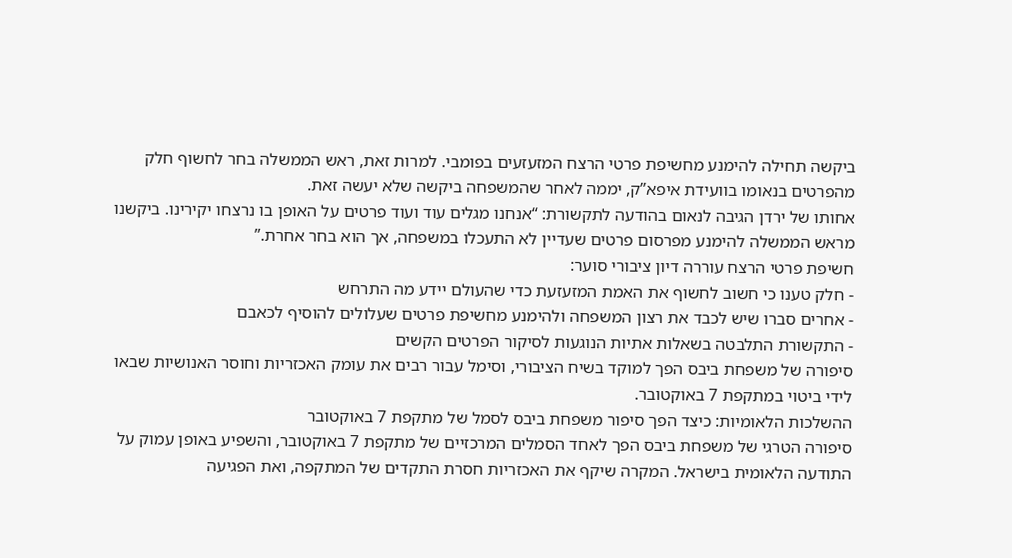ביקשה תחילה להימנע מחשיפת פרטי הרצח המזעזעים בפומבי. למרות זאת, ראש הממשלה בחר לחשוף חלק מהפרטים בנאומו בוועידת איפא”ק, יממה לאחר שהמשפחה ביקשה שלא יעשה זאת.
אחותו של ירדן הגיבה לנאום בהודעה לתקשורת: “אנחנו מגלים עוד ועוד פרטים על האופן בו נרצחו יקירינו. ביקשנו מראש הממשלה להימנע מפרסום פרטים שעדיין לא התעכלו במשפחה, אך הוא בחר אחרת.”
חשיפת פרטי הרצח עוררה דיון ציבורי סוער:
- חלק טענו כי חשוב לחשוף את האמת המזעזעת כדי שהעולם יידע מה התרחש
- אחרים סברו שיש לכבד את רצון המשפחה ולהימנע מחשיפת פרטים שעלולים להוסיף לכאבם
- התקשורת התלבטה בשאלות אתיות הנוגעות לסיקור הפרטים הקשים
סיפורה של משפחת ביבס הפך למוקד בשיח הציבורי, וסימל עבור רבים את עומק האכזריות וחוסר האנושיות שבאו לידי ביטוי במתקפת 7 באוקטובר.
ההשלכות הלאומיות: כיצד הפך סיפור משפחת ביבס לסמל של מתקפת 7 באוקטובר
סיפורה הטרגי של משפחת ביבס הפך לאחד הסמלים המרכזיים של מתקפת 7 באוקטובר, והשפיע באופן עמוק על התודעה הלאומית בישראל. המקרה שיקף את האכזריות חסרת התקדים של המתקפה, ואת הפגיעה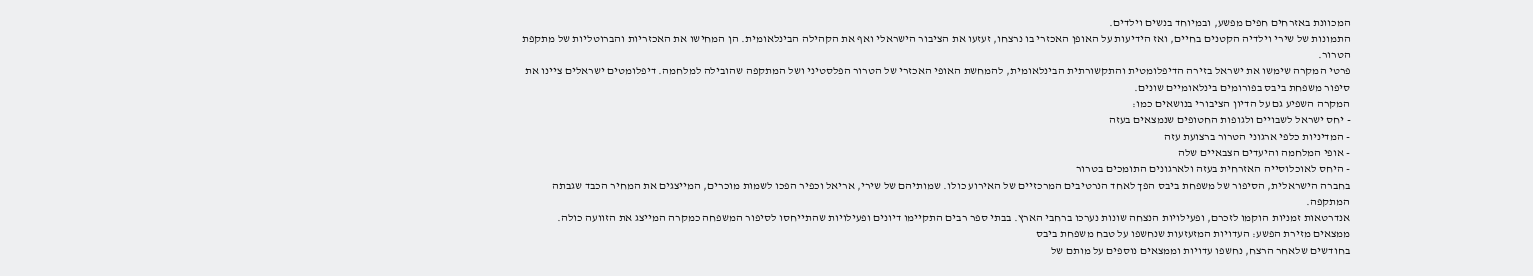המכוונת באזרחים חפים מפשע, ובמיוחד בנשים וילדים.
התמונות של שירי וילדיה הקטנים בחיים, ואז הידיעות על האופן האכזרי בו נרצחו, זעזעו את הציבור הישראלי ואף את הקהילה הבינלאומית. הן המחישו את האכזריות והברוטליות של מתקפת הטרור.
פרטי המקרה שימשו את ישראל בזירה הדיפלומטית והתקשורתית הבינלאומית, להמחשת האופי האכזרי של הטרור הפלסטיני ושל המתקפה שהובילה למלחמה. דיפלומטים ישראלים ציינו את סיפור משפחת ביבס בפורומים בינלאומיים שונים.
המקרה השפיע גם על הדיון הציבורי בנושאים כמו:
- יחס ישראל לשבויים ולגופות החטופים שנמצאים בעזה
- המדיניות כלפי ארגוני הטרור ברצועת עזה
- אופי המלחמה והיעדים הצבאיים שלה
- היחס לאוכלוסייה האזרחית בעזה ולארגונים התומכים בטרור
בחברה הישראלית, הסיפור של משפחת ביבס הפך לאחד הנרטיבים המרכזיים של האירוע כולו. שמותיהם של שירי, אריאל וכפיר הפכו לשמות מוכרים, המייצגים את המחיר הכבד שגבתה המתקפה.
אנדרטאות זמניות הוקמו לזכרם, ופעילויות הנצחה שונות נערכו ברחבי הארץ. בבתי ספר רבים התקיימו דיונים ופעילויות שהתייחסו לסיפור המשפחה כמקרה המייצג את הזוועה כולה.
ממצאים מזירת הפשע: העדויות המזעזעות שנחשפו על טבח משפחת ביבס
בחודשים שלאחר הרצח, נחשפו עדויות וממצאים נוספים על מותם של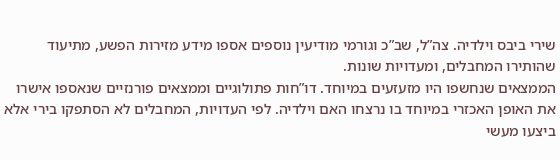שירי ביבס וילדיה. צה”ל, שב”כ וגורמי מודיעין נוספים אספו מידע מזירות הפשע, מתיעוד שהותירו המחבלים, ומעדויות שונות.
הממצאים שנחשפו היו מזעזעים במיוחד. דו”חות פתולוגיים וממצאים פורנזיים שנאספו אישרו את האופן האכזרי במיוחד בו נרצחו האם וילדיה. לפי העדויות, המחבלים לא הסתפקו בירי אלא ביצעו מעשי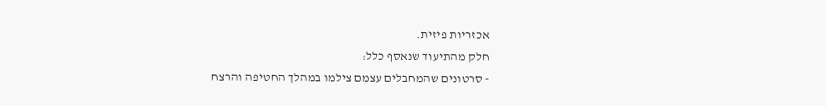אכזריות פיזית.
חלק מהתיעוד שנאסף כלל:
- סרטונים שהמחבלים עצמם צילמו במהלך החטיפה והרצח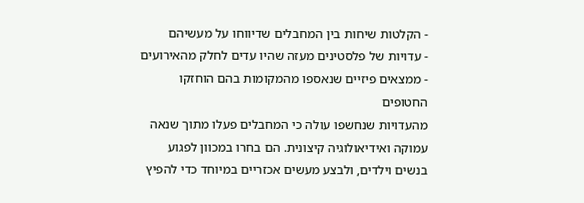- הקלטות שיחות בין המחבלים שדיווחו על מעשיהם
- עדויות של פלסטינים מעזה שהיו עדים לחלק מהאירועים
- ממצאים פיזיים שנאספו מהמקומות בהם הוחזקו החטופים
מהעדויות שנחשפו עולה כי המחבלים פעלו מתוך שנאה עמוקה ואידיאולוגיה קיצונית. הם בחרו במכוון לפגוע בנשים וילדים, ולבצע מעשים אכזריים במיוחד כדי להפיץ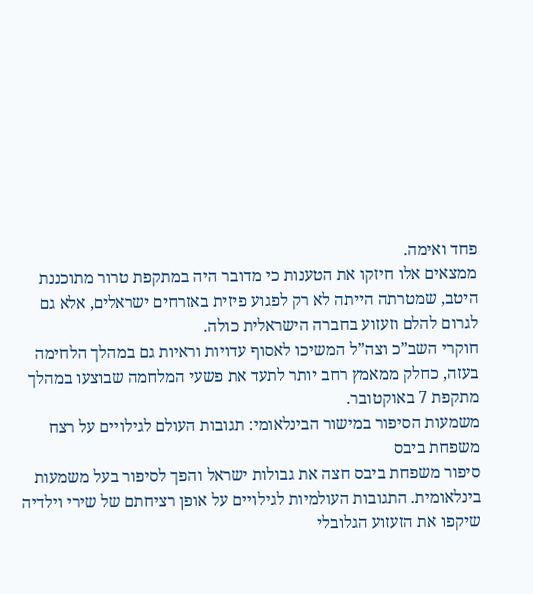פחד ואימה.
ממצאים אלו חיזקו את הטענות כי מדובר היה במתקפת טרור מתוכננת היטב, שמטרתה הייתה לא רק לפגוע פיזית באזרחים ישראלים, אלא גם לגרום להלם וזעזוע בחברה הישראלית כולה.
חוקרי השב”כ וצה”ל המשיכו לאסוף עדויות וראיות גם במהלך הלחימה בעזה, כחלק ממאמץ רחב יותר לתעד את פשעי המלחמה שבוצעו במהלך מתקפת 7 באוקטובר.
משמעות הסיפור במישור הבינלאומי: תגובות העולם לגילויים על רצח משפחת ביבס
סיפור משפחת ביבס חצה את גבולות ישראל והפך לסיפור בעל משמעות בינלאומית. התגובות העולמיות לגילויים על אופן רציחתם של שירי וילדיה שיקפו את הזעזוע הגלובלי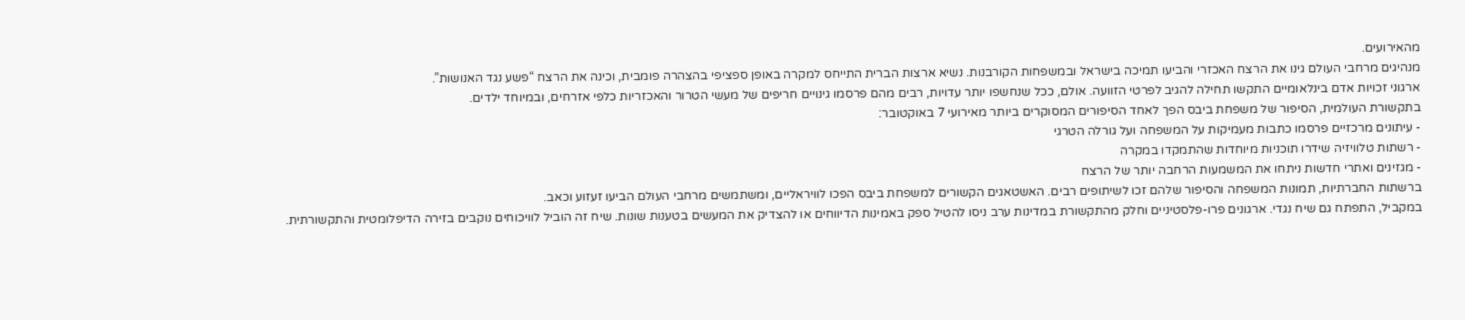מהאירועים.
מנהיגים מרחבי העולם גינו את הרצח האכזרי והביעו תמיכה בישראל ובמשפחות הקורבנות. נשיא ארצות הברית התייחס למקרה באופן ספציפי בהצהרה פומבית, וכינה את הרצח “פשע נגד האנושות”.
ארגוני זכויות אדם בינלאומיים התקשו תחילה להגיב לפרטי הזוועה. אולם, ככל שנחשפו יותר עדויות, רבים מהם פרסמו גינויים חריפים של מעשי הטרור והאכזריות כלפי אזרחים, ובמיוחד ילדים.
בתקשורת העולמית, הסיפור של משפחת ביבס הפך לאחד הסיפורים המסוקרים ביותר מאירועי 7 באוקטובר:
- עיתונים מרכזיים פרסמו כתבות מעמיקות על המשפחה ועל גורלה הטרגי
- רשתות טלוויזיה שידרו תוכניות מיוחדות שהתמקדו במקרה
- מגזינים ואתרי חדשות ניתחו את המשמעות הרחבה יותר של הרצח
ברשתות החברתיות, תמונות המשפחה והסיפור שלהם זכו לשיתופים רבים. האשטאגים הקשורים למשפחת ביבס הפכו לוויראליים, ומשתמשים מרחבי העולם הביעו זעזוע וכאב.
במקביל, התפתח גם שיח נגדי. ארגונים פרו-פלסטיניים וחלק מהתקשורת במדינות ערב ניסו להטיל ספק באמינות הדיווחים או להצדיק את המעשים בטענות שונות. שיח זה הוביל לוויכוחים נוקבים בזירה הדיפלומטית והתקשורתית.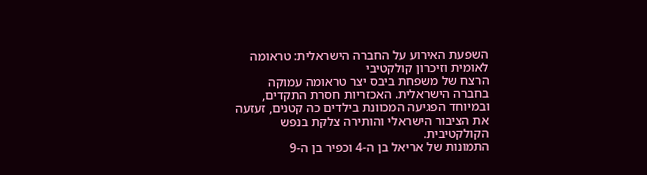השפעת האירוע על החברה הישראלית: טראומה לאומית וזיכרון קולקטיבי
הרצח של משפחת ביבס יצר טראומה עמוקה בחברה הישראלית. האכזריות חסרת התקדים, ובמיוחד הפגיעה המכוונת בילדים כה קטנים, זעזעה את הציבור הישראלי והותירה צלקת בנפש הקולקטיבית.
התמונות של אריאל בן ה-4 וכפיר בן ה-9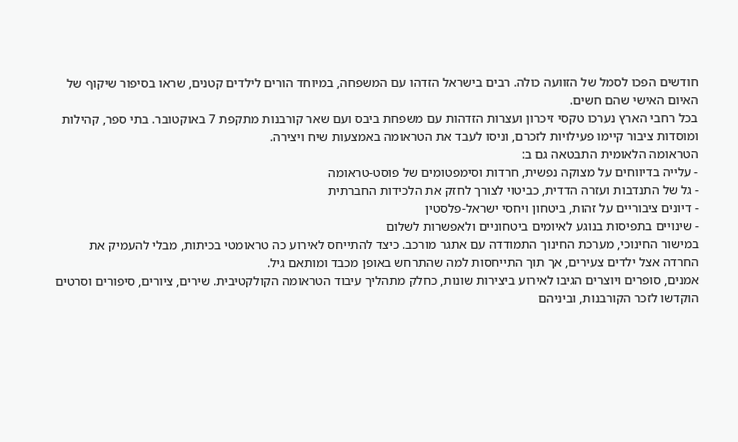חודשים הפכו לסמל של הזוועה כולה. רבים בישראל הזדהו עם המשפחה, במיוחד הורים לילדים קטנים, שראו בסיפור שיקוף של האיום האישי שהם חשים.
בכל רחבי הארץ נערכו טקסי זיכרון ועצרות הזדהות עם משפחת ביבס ועם שאר קורבנות מתקפת 7 באוקטובר. בתי ספר, קהילות ומוסדות ציבור קיימו פעילויות לזכרם, וניסו לעבד את הטראומה באמצעות שיח ויצירה.
הטראומה הלאומית התבטאה גם ב:
- עלייה בדיווחים על מצוקה נפשית, חרדות וסימפטומים של פוסט-טראומה
- גל של התנדבות ועזרה הדדית, כביטוי לצורך לחזק את הלכידות החברתית
- דיונים ציבוריים על זהות, ביטחון ויחסי ישראל-פלסטין
- שינויים בתפיסות בנוגע לאיומים ביטחוניים ולאפשרות לשלום
במישור החינוכי, מערכת החינוך התמודדה עם אתגר מורכב. כיצד להתייחס לאירוע כה טראומטי בכיתות, מבלי להעמיק את החרדה אצל ילדים צעירים, אך תוך התייחסות למה שהתרחש באופן מכבד ומותאם גיל.
אמנים, סופרים ויוצרים הגיבו לאירוע ביצירות שונות, כחלק מתהליך עיבוד הטראומה הקולקטיבית. שירים, ציורים, סיפורים וסרטים הוקדשו לזכר הקורבנות, וביניהם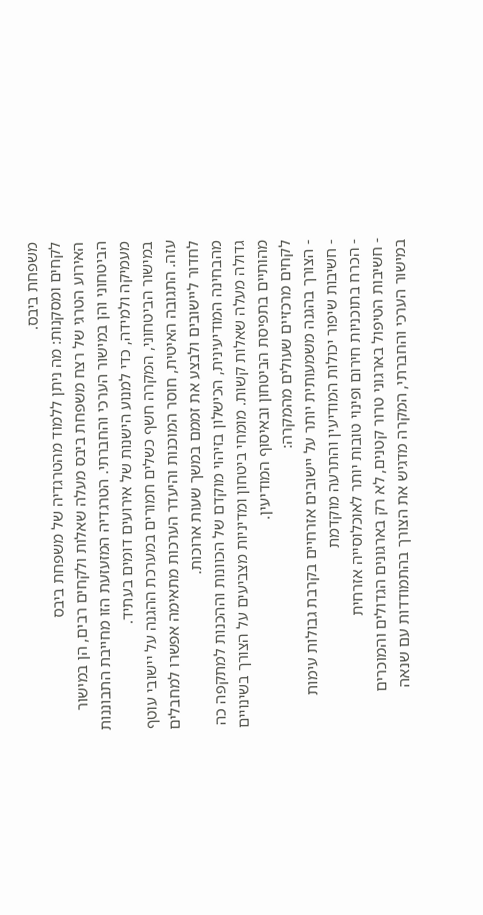משפחת ביבס.
לקחים ומסקנות: מה ניתן ללמוד מהטרגדיה של משפחת ביבס
האירוע הטרגי של רצח משפחת ביבס מעלה שאלות ולקחים רבים, הן במישור הביטחוני והן במישור הערכי והחברתי. הטרגדיה המזעזעת הזו מחייבת התבוננות מעמיקה ולמידה, כדי למנוע הישנות של אירועים דומים בעתיד.
במישור הביטחוני, המקרה חשף כשלים חמורים במערכת ההגנה על יישובי עוטף עזה. התגובה האיטית, חוסר המוכנות והיעדר הערכות מתאימה אפשרו למחבלים לחדור ליישובים ולבצע את זממם במשך שעות ארוכות.
מהבחינה המודיעינית, הכישלון בזיהוי מוקדם של הכוונות וההכנות למתקפה כה גדולה מעלה שאלות קשות. מומחי ביטחון ומדיניות מצביעים על הצורך בשינויים מהותיים בתפיסת הביטחון ובאיסוף המודיעין.
לקחים מרכזיים שעולים מהמקרה:
- הצורך בהגנה משמעותית יותר על יישובים אזרחיים בקרבת גבולות עימות
- חשיבות שיפור יכולות המודיעין והתרעה מוקדמת
- הכרח בתוכניות חירום ופינוי טובות יותר לאוכלוסייה אזרחית
- חשיבות הטיפול בארגוני טרור קטנים, לא רק בארגונים הגדולים והמוכרים
במישור הערכי והחברתי, המקרה מדגיש את הצורך בהתמודדות עם שנאה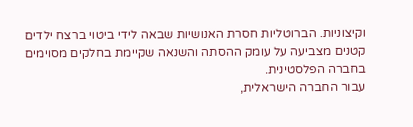וקיצוניות. הברוטליות חסרת האנושיות שבאה לידי ביטוי ברצח ילדים קטנים מצביעה על עומק ההסתה והשנאה שקיימת בחלקים מסוימים בחברה הפלסטינית.
עבור החברה הישראלית,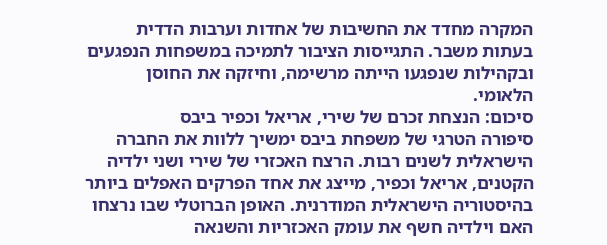המקרה מחדד את החשיבות של אחדות וערבות הדדית בעתות משבר. התגייסות הציבור לתמיכה במשפחות הנפגעים ובקהילות שנפגעו הייתה מרשימה, וחיזקה את החוסן הלאומי.
סיכום: הנצחת זכרם של שירי, אריאל וכפיר ביבס
סיפורה הטרגי של משפחת ביבס ימשיך ללוות את החברה הישראלית לשנים רבות. הרצח האכזרי של שירי ושני ילדיה הקטנים, אריאל וכפיר, מייצג את אחד הפרקים האפלים ביותר בהיסטוריה הישראלית המודרנית. האופן הברוטלי שבו נרצחו האם וילדיה חשף את עומק האכזריות והשנאה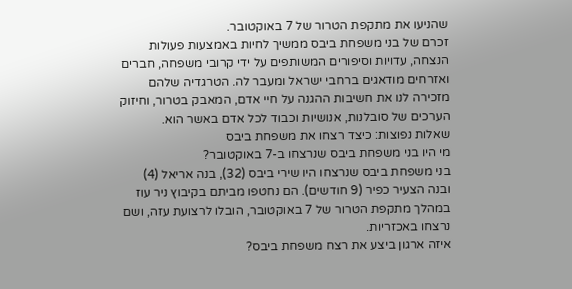שהניעו את מתקפת הטרור של 7 באוקטובר.
זכרם של בני משפחת ביבס ממשיך לחיות באמצעות פעולות הנצחה, עדויות וסיפורים המשותפים על ידי קרובי משפחה, חברים ואזרחים מודאגים ברחבי ישראל ומעבר לה. הטרגדיה שלהם מזכירה לנו את חשיבות ההגנה על חיי אדם, המאבק בטרור, וחיזוק הערכים של סובלנות, אנושיות וכבוד לכל אדם באשר הוא.
שאלות נפוצות: כיצד רצחו את משפחת ביבס
מי היו בני משפחת ביבס שנרצחו ב-7 באוקטובר?
בני משפחת ביבס שנרצחו היו שירי ביבס (32), בנה אריאל (4) ובנה הצעיר כפיר (9 חודשים). הם נחטפו מביתם בקיבוץ ניר עוז במהלך מתקפת הטרור של 7 באוקטובר, הובלו לרצועת עזה, ושם נרצחו באכזריות.
איזה ארגון ביצע את רצח משפחת ביבס?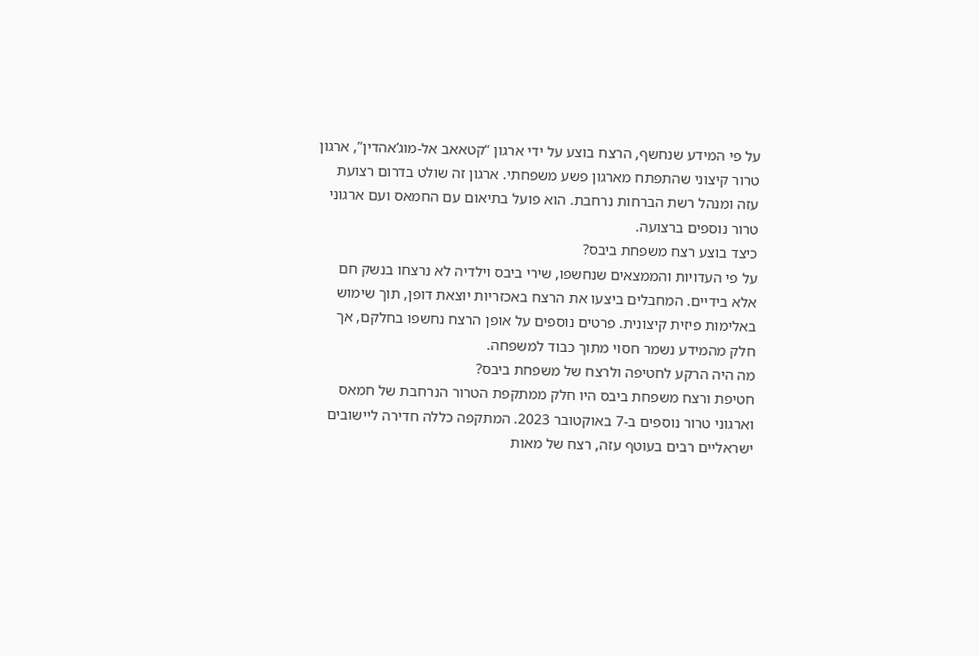על פי המידע שנחשף, הרצח בוצע על ידי ארגון “קטאאב אל-מוג’אהדין”, ארגון טרור קיצוני שהתפתח מארגון פשע משפחתי. ארגון זה שולט בדרום רצועת עזה ומנהל רשת הברחות נרחבת. הוא פועל בתיאום עם החמאס ועם ארגוני טרור נוספים ברצועה.
כיצד בוצע רצח משפחת ביבס?
על פי העדויות והממצאים שנחשפו, שירי ביבס וילדיה לא נרצחו בנשק חם אלא בידיים. המחבלים ביצעו את הרצח באכזריות יוצאת דופן, תוך שימוש באלימות פיזית קיצונית. פרטים נוספים על אופן הרצח נחשפו בחלקם, אך חלק מהמידע נשמר חסוי מתוך כבוד למשפחה.
מה היה הרקע לחטיפה ולרצח של משפחת ביבס?
חטיפת ורצח משפחת ביבס היו חלק ממתקפת הטרור הנרחבת של חמאס וארגוני טרור נוספים ב-7 באוקטובר 2023. המתקפה כללה חדירה ליישובים ישראליים רבים בעוטף עזה, רצח של מאות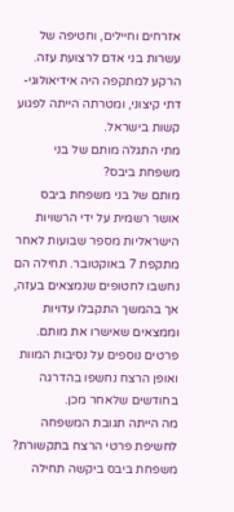אזרחים וחיילים, וחטיפה של עשרות בני אדם לרצועת עזה. הרקע למתקפה היה אידיאולוגי-דתי קיצוני, ומטרתה הייתה לפגוע קשות בישראל.
מתי התגלה מותם של בני משפחת ביבס?
מותם של בני משפחת ביבס אושר רשמית על ידי הרשויות הישראליות מספר שבועות לאחר מתקפת 7 באוקטובר. תחילה הם נחשבו לחטופים שנמצאים בעזה, אך בהמשך התקבלו עדויות וממצאים שאישרו את מותם. פרטים נוספים על נסיבות המוות ואופן הרצח נחשפו בהדרגה בחודשים שלאחר מכן.
מה הייתה תגובת המשפחה לחשיפת פרטי הרצח בתקשורת?
משפחת ביבס ביקשה תחילה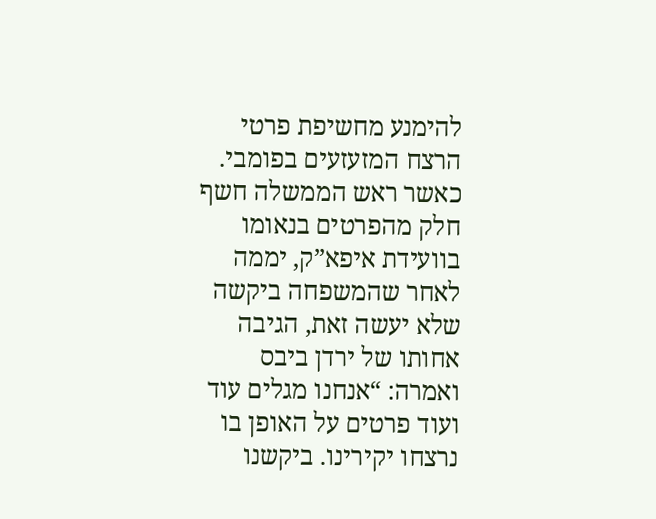להימנע מחשיפת פרטי הרצח המזעזעים בפומבי. כאשר ראש הממשלה חשף חלק מהפרטים בנאומו בוועידת איפא”ק, יממה לאחר שהמשפחה ביקשה שלא יעשה זאת, הגיבה אחותו של ירדן ביבס ואמרה: “אנחנו מגלים עוד ועוד פרטים על האופן בו נרצחו יקירינו. ביקשנו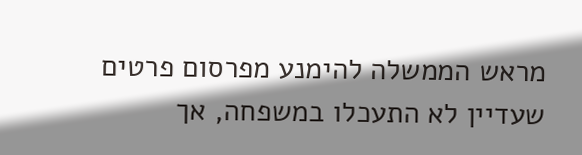מראש הממשלה להימנע מפרסום פרטים שעדיין לא התעכלו במשפחה, אך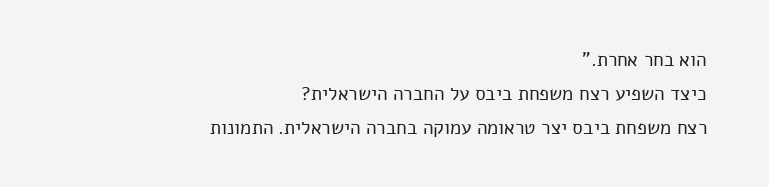הוא בחר אחרת.”
כיצד השפיע רצח משפחת ביבס על החברה הישראלית?
רצח משפחת ביבס יצר טראומה עמוקה בחברה הישראלית. התמונות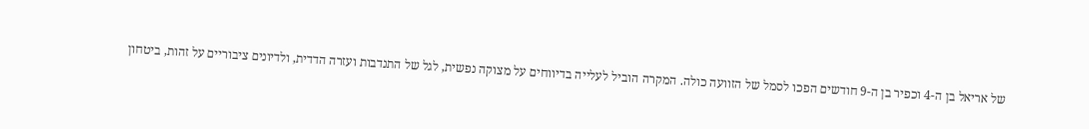של אריאל בן ה-4 וכפיר בן ה-9 חודשים הפכו לסמל של הזוועה כולה. המקרה הוביל לעלייה בדיווחים על מצוקה נפשית, לגל של התנדבות ועזרה הדדית, ולדיונים ציבוריים על זהות, ביטחון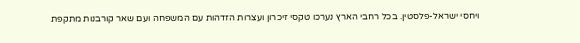ויחסי ישראל-פלסטין. בכל רחבי הארץ נערכו טקסי זיכרון ועצרות הזדהות עם המשפחה ועם שאר קורבנות מתקפת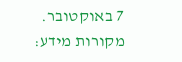7 באוקטובר.
מקורות מידע: